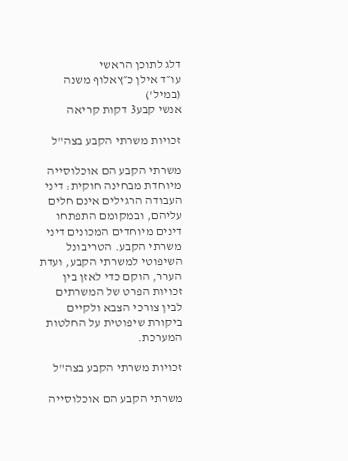דלג לתוכן הראשי
עו״ד אילן כ״ץאלוף משנה (במיל')
אנשי קבע3 דקות קריאה

זכויות משרתי הקבע בצה"ל

משרתי הקבע הם אוכלוסייה מיוחדת מבחינה חוקית: דיני העבודה הרגילים אינם חלים עליהם, ובמקומם התפתחו דינים מיוחדים המכונים דיני משרתי הקבע. הטריבונל השיפוטי למשרתי הקבע, ועדת הערר, הוקם כדי לאזן בין זכויות הפרט של המשרתים לבין צורכי הצבא ולקיים ביקורת שיפוטית על החלטות המערכת.

זכויות משרתי הקבע בצה"ל

משרתי הקבע הם אוכלוסייה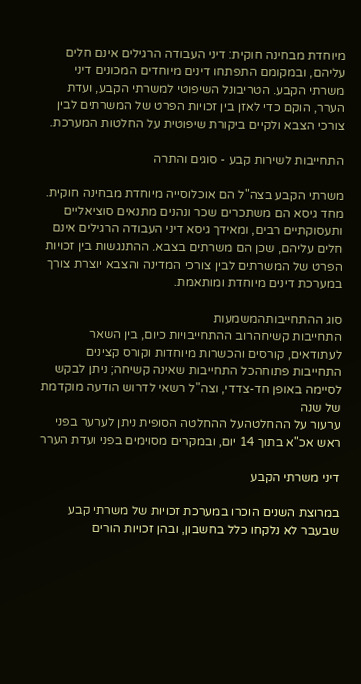מיוחדת מבחינה חוקית: דיני העבודה הרגילים אינם חלים עליהם, ובמקומם התפתחו דינים מיוחדים המכונים דיני משרתי הקבע. הטריבונל השיפוטי למשרתי הקבע, ועדת הערר, הוקם כדי לאזן בין זכויות הפרט של המשרתים לבין צורכי הצבא ולקיים ביקורת שיפוטית על החלטות המערכת.

התחייבות לשירות קבע - סוגים והתרה

משרתי הקבע בצה"ל הם אוכלוסייה מיוחדת מבחינה חוקית. מחד גיסא הם משתכרים שכר ונהנים מתנאים סוציאליים ותעסוקתיים רבים, ומאידך גיסא דיני העבודה הרגילים אינם חלים עליהם, שכן הם משרתים בצבא. ההתנגשות בין זכויות הפרט של המשרתים לבין צורכי המדינה והצבא יוצרת צורך במערכת דינים מיוחדת ומותאמת.

סוג ההתחייבותהמשמעות
התחייבות קשיחהרוב ההתחייבויות כיום, בין השאר לעתודאים, קורסים והכשרות מיוחדות וקורס קצינים
התחייבות פתוחהכל התחייבות שאינה קשיחה; ניתן לבקש לסיימה באופן חד-צדדי, וצה"ל רשאי לדרוש הודעה מוקדמת של שנה
ערעור על ההחלטהעל ההחלטה הסופית ניתן לערער בפני ראש אכ"א בתוך 14 יום, ובמקרים מסוימים בפני ועדת הערר

דיני משרתי הקבע

במרוצת השנים הוכרו במערכת זכויות של משרתי קבע שבעבר לא נלקחו כלל בחשבון, ובהן זכויות הורים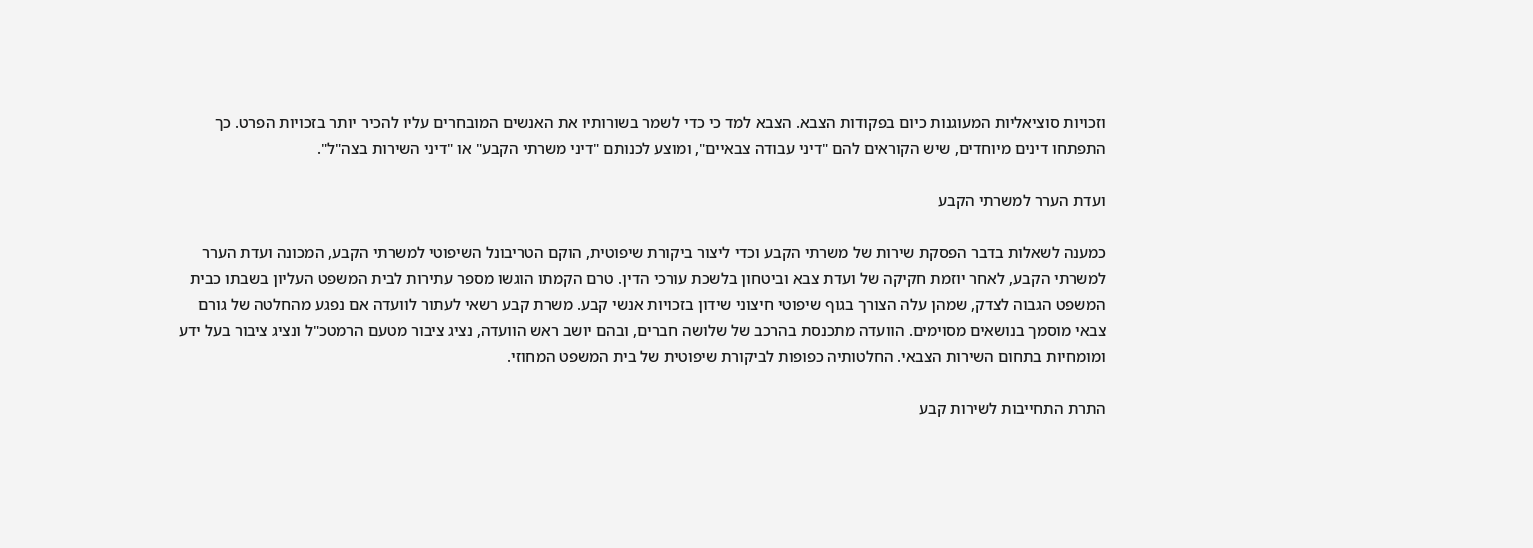וזכויות סוציאליות המעוגנות כיום בפקודות הצבא. הצבא למד כי כדי לשמר בשורותיו את האנשים המובחרים עליו להכיר יותר בזכויות הפרט. כך התפתחו דינים מיוחדים, שיש הקוראים להם "דיני עבודה צבאיים", ומוצע לכנותם "דיני משרתי הקבע" או "דיני השירות בצה"ל".

ועדת הערר למשרתי הקבע

כמענה לשאלות בדבר הפסקת שירות של משרתי הקבע וכדי ליצור ביקורת שיפוטית, הוקם הטריבונל השיפוטי למשרתי הקבע, המכונה ועדת הערר למשרתי הקבע, לאחר יוזמת חקיקה של ועדת צבא וביטחון בלשכת עורכי הדין. טרם הקמתו הוגשו מספר עתירות לבית המשפט העליון בשבתו כבית המשפט הגבוה לצדק, שמהן עלה הצורך בגוף שיפוטי חיצוני שידון בזכויות אנשי קבע. משרת קבע רשאי לעתור לוועדה אם נפגע מהחלטה של גורם צבאי מוסמך בנושאים מסוימים. הוועדה מתכנסת בהרכב של שלושה חברים, ובהם יושב ראש הוועדה, נציג ציבור מטעם הרמטכ"ל ונציג ציבור בעל ידע ומומחיות בתחום השירות הצבאי. החלטותיה כפופות לביקורת שיפוטית של בית המשפט המחוזי.

התרת התחייבות לשירות קבע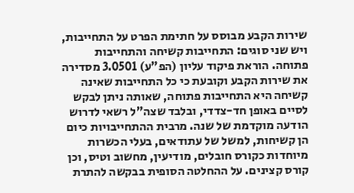שירות הקבע מבוסס על חתימת הפרט על התחייבות, ויש שני סוגים: התחייבות קשיחה והתחייבות פתוחה. הוראת פיקוד עליון (הפ"ע) 3.0501 מסדירה את שירות הקבע וקובעת כי כל התחייבות שאינה קשיחה היא התחייבות פתוחה, שאותה ניתן לבקש לסיים באופן חד-צדדי, ובלבד שצה"ל רשאי לדרוש הודעה מוקדמת של שנה. מרבית ההתחייבויות כיום הן קשיחות, למשל של עתודאים, בעלי הכשרות מיוחדות כקורס חובלים, מודיעין, מחשוב וטיס, וכן קורס קצינים. על ההחלטה הסופית בבקשה להתרת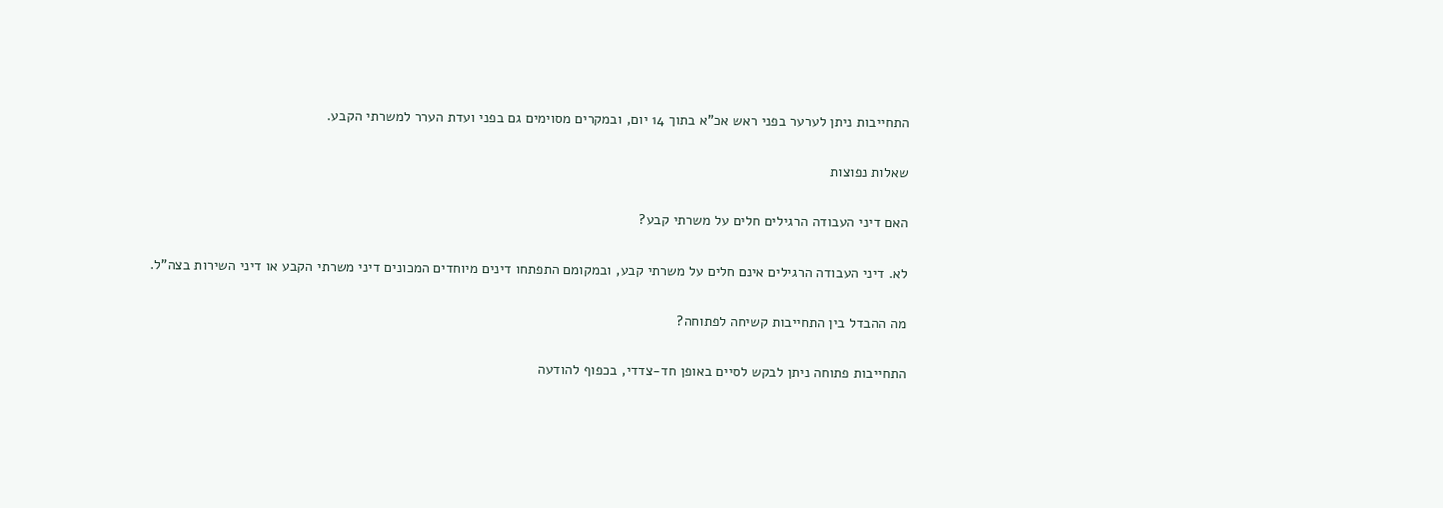התחייבות ניתן לערער בפני ראש אכ"א בתוך 14 יום, ובמקרים מסוימים גם בפני ועדת הערר למשרתי הקבע.

שאלות נפוצות

האם דיני העבודה הרגילים חלים על משרתי קבע?

לא. דיני העבודה הרגילים אינם חלים על משרתי קבע, ובמקומם התפתחו דינים מיוחדים המכונים דיני משרתי הקבע או דיני השירות בצה"ל.

מה ההבדל בין התחייבות קשיחה לפתוחה?

התחייבות פתוחה ניתן לבקש לסיים באופן חד-צדדי, בכפוף להודעה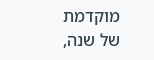מוקדמת של שנה,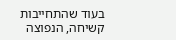בעוד שהתחייבות קשיחה, הנפוצה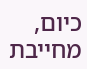כיום, מחייבת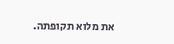את מלוא תקופתה.